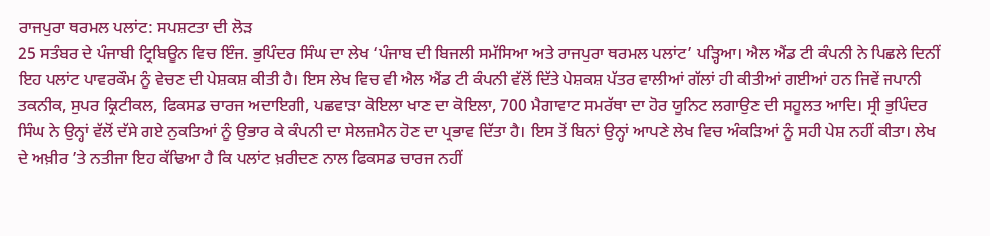ਰਾਜਪੁਰਾ ਥਰਮਲ ਪਲਾਂਟ: ਸਪਸ਼ਟਤਾ ਦੀ ਲੋੜ
25 ਸਤੰਬਰ ਦੇ ਪੰਜਾਬੀ ਟ੍ਰਿਬਿਊਨ ਵਿਚ ਇੰਜ. ਭੁਪਿੰਦਰ ਸਿੰਘ ਦਾ ਲੇਖ ‘ਪੰਜਾਬ ਦੀ ਬਿਜਲੀ ਸਮੱਸਿਆ ਅਤੇ ਰਾਜਪੁਰਾ ਥਰਮਲ ਪਲਾਂਟ’ ਪੜ੍ਹਿਆ। ਐਲ ਐਂਡ ਟੀ ਕੰਪਨੀ ਨੇ ਪਿਛਲੇ ਦਿਨੀਂ ਇਹ ਪਲਾਂਟ ਪਾਵਰਕੌਮ ਨੂੰ ਵੇਚਣ ਦੀ ਪੇਸ਼ਕਸ਼ ਕੀਤੀ ਹੈ। ਇਸ ਲੇਖ ਵਿਚ ਵੀ ਐਲ ਐਂਡ ਟੀ ਕੰਪਨੀ ਵੱਲੋਂ ਦਿੱਤੇ ਪੇਸ਼ਕਸ਼ ਪੱਤਰ ਵਾਲੀਆਂ ਗੱਲਾਂ ਹੀ ਕੀਤੀਆਂ ਗਈਆਂ ਹਨ ਜਿਵੇਂ ਜਪਾਨੀ ਤਕਨੀਕ, ਸੁਪਰ ਕ੍ਰਿਟੀਕਲ, ਫਿਕਸਡ ਚਾਰਜ ਅਦਾਇਗੀ, ਪਛਵਾੜਾ ਕੋਇਲਾ ਖਾਣ ਦਾ ਕੋਇਲਾ, 700 ਮੈਗਾਵਾਟ ਸਮਰੱਥਾ ਦਾ ਹੋਰ ਯੂਨਿਟ ਲਗਾਉਣ ਦੀ ਸਹੂਲਤ ਆਦਿ। ਸ੍ਰੀ ਭੁਪਿੰਦਰ ਸਿੰਘ ਨੇ ਉਨ੍ਹਾਂ ਵੱਲੋਂ ਦੱਸੇ ਗਏ ਨੁਕਤਿਆਂ ਨੂੰ ਉਭਾਰ ਕੇ ਕੰਪਨੀ ਦਾ ਸੇਲਜ਼ਮੈਨ ਹੋਣ ਦਾ ਪ੍ਰਭਾਵ ਦਿੱਤਾ ਹੈ। ਇਸ ਤੋਂ ਬਿਨਾਂ ਉਨ੍ਹਾਂ ਆਪਣੇ ਲੇਖ ਵਿਚ ਅੰਕੜਿਆਂ ਨੂੰ ਸਹੀ ਪੇਸ਼ ਨਹੀਂ ਕੀਤਾ। ਲੇਖ ਦੇ ਅਖ਼ੀਰ ’ਤੇ ਨਤੀਜਾ ਇਹ ਕੱਢਿਆ ਹੈ ਕਿ ਪਲਾਂਟ ਖ਼ਰੀਦਣ ਨਾਲ ਫਿਕਸਡ ਚਾਰਜ ਨਹੀਂ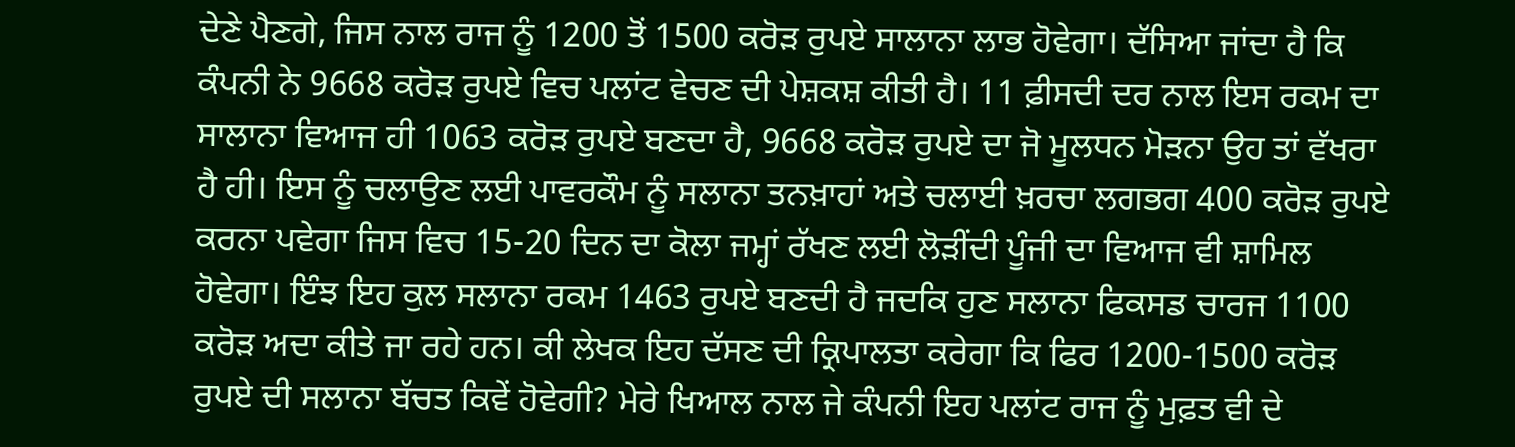ਦੇਣੇ ਪੈਣਗੇ, ਜਿਸ ਨਾਲ ਰਾਜ ਨੂੰ 1200 ਤੋਂ 1500 ਕਰੋੜ ਰੁਪਏ ਸਾਲਾਨਾ ਲਾਭ ਹੋਵੇਗਾ। ਦੱਸਿਆ ਜਾਂਦਾ ਹੈ ਕਿ ਕੰਪਨੀ ਨੇ 9668 ਕਰੋੜ ਰੁਪਏ ਵਿਚ ਪਲਾਂਟ ਵੇਚਣ ਦੀ ਪੇਸ਼ਕਸ਼ ਕੀਤੀ ਹੈ। 11 ਫ਼ੀਸਦੀ ਦਰ ਨਾਲ ਇਸ ਰਕਮ ਦਾ ਸਾਲਾਨਾ ਵਿਆਜ ਹੀ 1063 ਕਰੋੜ ਰੁਪਏ ਬਣਦਾ ਹੈ, 9668 ਕਰੋੜ ਰੁਪਏ ਦਾ ਜੋ ਮੂਲਧਨ ਮੋੜਨਾ ਉਹ ਤਾਂ ਵੱਖਰਾ ਹੈ ਹੀ। ਇਸ ਨੂੰ ਚਲਾਉਣ ਲਈ ਪਾਵਰਕੌਮ ਨੂੰ ਸਲਾਨਾ ਤਨਖ਼ਾਹਾਂ ਅਤੇ ਚਲਾਈ ਖ਼ਰਚਾ ਲਗਭਗ 400 ਕਰੋੜ ਰੁਪਏ ਕਰਨਾ ਪਵੇਗਾ ਜਿਸ ਵਿਚ 15-20 ਦਿਨ ਦਾ ਕੋਲਾ ਜਮ੍ਹਾਂ ਰੱਖਣ ਲਈ ਲੋੜੀਂਦੀ ਪੂੰਜੀ ਦਾ ਵਿਆਜ ਵੀ ਸ਼ਾਮਿਲ ਹੋਵੇਗਾ। ਇੰਝ ਇਹ ਕੁਲ ਸਲਾਨਾ ਰਕਮ 1463 ਰੁਪਏ ਬਣਦੀ ਹੈ ਜਦਕਿ ਹੁਣ ਸਲਾਨਾ ਫਿਕਸਡ ਚਾਰਜ 1100 ਕਰੋੜ ਅਦਾ ਕੀਤੇ ਜਾ ਰਹੇ ਹਨ। ਕੀ ਲੇਖਕ ਇਹ ਦੱਸਣ ਦੀ ਕ੍ਰਿਪਾਲਤਾ ਕਰੇਗਾ ਕਿ ਫਿਰ 1200-1500 ਕਰੋੜ ਰੁਪਏ ਦੀ ਸਲਾਨਾ ਬੱਚਤ ਕਿਵੇਂ ਹੋਵੇਗੀ? ਮੇਰੇ ਖਿਆਲ ਨਾਲ ਜੇ ਕੰਪਨੀ ਇਹ ਪਲਾਂਟ ਰਾਜ ਨੂੰ ਮੁਫ਼ਤ ਵੀ ਦੇ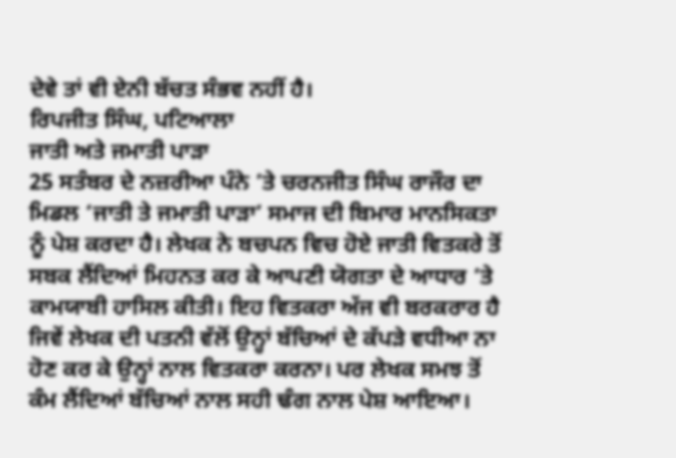ਦੇਵੇ ਤਾਂ ਵੀ ਏਨੀ ਬੱਚਤ ਸੰਭਵ ਨਹੀਂ ਹੈ।
ਰਿਪਜੀਤ ਸਿੰਘ, ਪਟਿਆਲਾ
ਜਾਤੀ ਅਤੇ ਜਮਾਤੀ ਪਾੜਾ
25 ਸਤੰਬਰ ਦੇ ਨਜ਼ਰੀਆ ਪੰਨੇ ’ਤੇ ਚਰਨਜੀਤ ਸਿੰਘ ਰਾਜੌਰ ਦਾ ਮਿਡਲ ‘ਜਾਤੀ ਤੇ ਜਮਾਤੀ ਪਾੜਾ’ ਸਮਾਜ ਦੀ ਬਿਮਾਰ ਮਾਨਸਿਕਤਾ ਨੂੰ ਪੇਸ਼ ਕਰਦਾ ਹੈ। ਲੇਖਕ ਨੇ ਬਚਪਨ ਵਿਚ ਹੋਏ ਜਾਤੀ ਵਿਤਕਰੇ ਤੋਂ ਸਬਕ ਲੈਂਦਿਆਂ ਮਿਹਨਤ ਕਰ ਕੇ ਆਪਣੀ ਯੋਗਤਾ ਦੇ ਆਧਾਰ ’ਤੇ ਕਾਮਯਾਬੀ ਹਾਸਿਲ ਕੀਤੀ। ਇਹ ਵਿਤਕਰਾ ਅੱਜ ਵੀ ਬਰਕਰਾਰ ਹੈ ਜਿਵੇਂ ਲੇਖਕ ਦੀ ਪਤਨੀ ਵੱਲੋਂ ਉਨ੍ਹਾਂ ਬੱਚਿਆਂ ਦੇ ਕੱਪੜੇ ਵਧੀਆ ਨਾ ਹੋਣ ਕਰ ਕੇ ਉਨ੍ਹਾਂ ਨਾਲ ਵਿਤਕਰਾ ਕਰਨਾ। ਪਰ ਲੇਖਕ ਸਮਝ ਤੋਂ ਕੰਮ ਲੈਂਦਿਆਂ ਬੱਚਿਆਂ ਨਾਲ ਸਹੀ ਢੰਗ ਨਾਲ ਪੇਸ਼ ਆਇਆ।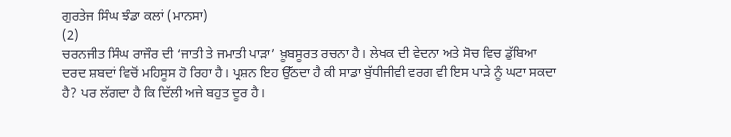ਗੁਰਤੇਜ ਸਿੰਘ ਝੰਡਾ ਕਲਾਂ (ਮਾਨਸਾ)
(2)
ਚਰਨਜੀਤ ਸਿੰਘ ਰਾਜੌਰ ਦੀ ‘ਜਾਤੀ ਤੇ ਜਮਾਤੀ ਪਾੜਾ’ ਖ਼ੂਬਸੂਰਤ ਰਚਨਾ ਹੈ। ਲੇਖਕ ਦੀ ਵੇਦਨਾ ਅਤੇ ਸੋਚ ਵਿਚ ਡੁੱਬਿਆ ਦਰਦ ਸ਼ਬਦਾਂ ਵਿਚੋਂ ਮਹਿਸੂਸ ਹੋ ਰਿਹਾ ਹੈ। ਪ੍ਰਸ਼ਨ ਇਹ ਉੱਠਦਾ ਹੈ ਕੀ ਸਾਡਾ ਬੁੱਧੀਜੀਵੀ ਵਰਗ ਵੀ ਇਸ ਪਾੜੇ ਨੂੰ ਘਟਾ ਸਕਦਾ ਹੈ? ਪਰ ਲੱਗਦਾ ਹੈ ਕਿ ਦਿੱਲੀ ਅਜੇ ਬਹੁਤ ਦੂਰ ਹੈ।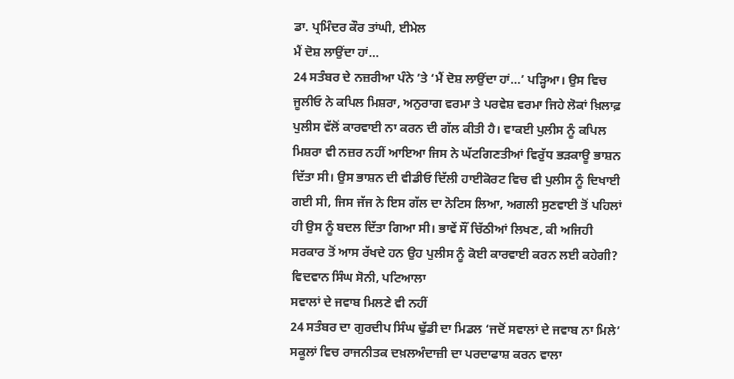ਡਾ. ਪ੍ਰਮਿੰਦਰ ਕੌਰ ਤਾਂਘੀ, ਈਮੇਲ
ਮੈਂ ਦੋਸ਼ ਲਾਉਂਦਾ ਹਾਂ…
24 ਸਤੰਬਰ ਦੇ ਨਜ਼ਰੀਆ ਪੰਨੇ ’ਤੇ ‘ਮੈਂ ਦੋਸ਼ ਲਾਉਂਦਾ ਹਾਂ…’ ਪੜ੍ਹਿਆ। ਉਸ ਵਿਚ ਜੂਲੀਓ ਨੇ ਕਪਿਲ ਮਿਸ਼ਰਾ, ਅਨੁਰਾਗ ਵਰਮਾ ਤੇ ਪਰਵੇਸ਼ ਵਰਮਾ ਜਿਹੇ ਲੋਕਾਂ ਖ਼ਿਲਾਫ਼ ਪੁਲੀਸ ਵੱਲੋਂ ਕਾਰਵਾਈ ਨਾ ਕਰਨ ਦੀ ਗੱਲ ਕੀਤੀ ਹੈ। ਵਾਕਈ ਪੁਲੀਸ ਨੂੰ ਕਪਿਲ ਮਿਸ਼ਰਾ ਵੀ ਨਜ਼ਰ ਨਹੀਂ ਆਇਆ ਜਿਸ ਨੇ ਘੱਟਗਿਣਤੀਆਂ ਵਿਰੁੱਧ ਭੜਕਾਊ ਭਾਸ਼ਨ ਦਿੱਤਾ ਸੀ। ਉਸ ਭਾਸ਼ਨ ਦੀ ਵੀਡੀਓ ਦਿੱਲੀ ਹਾਈਕੋਰਟ ਵਿਚ ਵੀ ਪੁਲੀਸ ਨੂੰ ਦਿਖਾਈ ਗਈ ਸੀ, ਜਿਸ ਜੱਜ ਨੇ ਇਸ ਗੱਲ ਦਾ ਨੋਟਿਸ ਲਿਆ, ਅਗਲੀ ਸੁਣਵਾਈ ਤੋਂ ਪਹਿਲਾਂ ਹੀ ਉਸ ਨੂੰ ਬਦਲ ਦਿੱਤਾ ਗਿਆ ਸੀ। ਭਾਵੇਂ ਸੌਂ ਚਿੱਠੀਆਂ ਲਿਖਣ, ਕੀ ਅਜਿਹੀ ਸਰਕਾਰ ਤੋਂ ਆਸ ਰੱਖਦੇ ਹਨ ਉਹ ਪੁਲੀਸ ਨੂੰ ਕੋਈ ਕਾਰਵਾਈ ਕਰਨ ਲਈ ਕਹੇਗੀ?
ਵਿਦਵਾਨ ਸਿੰਘ ਸੋਨੀ, ਪਟਿਆਲਾ
ਸਵਾਲਾਂ ਦੇ ਜਵਾਬ ਮਿਲਣੇ ਵੀ ਨਹੀਂ
24 ਸਤੰਬਰ ਦਾ ਗੁਰਦੀਪ ਸਿੰਘ ਢੁੱਡੀ ਦਾ ਮਿਡਲ ‘ਜਦੋਂ ਸਵਾਲਾਂ ਦੇ ਜਵਾਬ ਨਾ ਮਿਲੇ’ ਸਕੂਲਾਂ ਵਿਚ ਰਾਜਨੀਤਕ ਦਖ਼ਲਅੰਦਾਜ਼ੀ ਦਾ ਪਰਦਾਫਾਸ਼ ਕਰਨ ਵਾਲਾ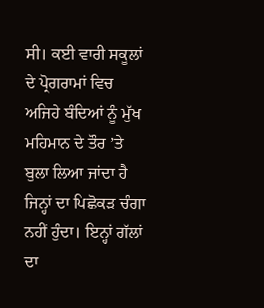ਸੀ। ਕਈ ਵਾਰੀ ਸਕੂਲਾਂ ਦੇ ਪ੍ਰੋਗਰਾਮਾਂ ਵਿਚ ਅਜਿਹੇ ਬੰਦਿਆਂ ਨੂੰ ਮੁੱਖ ਮਹਿਮਾਨ ਦੇ ਤੌਰ ’ਤੇ ਬੁਲਾ ਲਿਆ ਜਾਂਦਾ ਹੈ ਜਿਨ੍ਹਾਂ ਦਾ ਪਿਛੋਕੜ ਚੰਗਾ ਨਹੀਂ ਹੁੰਦਾ। ਇਨ੍ਹਾਂ ਗੱਲਾਂ ਦਾ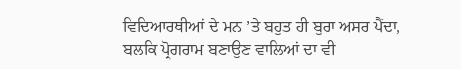ਵਿਦਿਆਰਥੀਆਂ ਦੇ ਮਨ ’ਤੇ ਬਹੁਤ ਹੀ ਬੁਰਾ ਅਸਰ ਪੈਂਦਾ, ਬਲਕਿ ਪ੍ਰੋਗਰਾਮ ਬਣਾਉਣ ਵਾਲਿਆਂ ਦਾ ਵੀ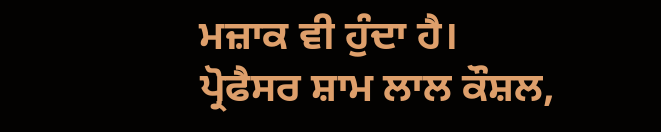ਮਜ਼ਾਕ ਵੀ ਹੁੰਦਾ ਹੈ।
ਪ੍ਰੋਫੈਸਰ ਸ਼ਾਮ ਲਾਲ ਕੌਸ਼ਲ,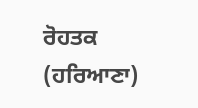ਰੋਹਤਕ (ਹਰਿਆਣਾ)